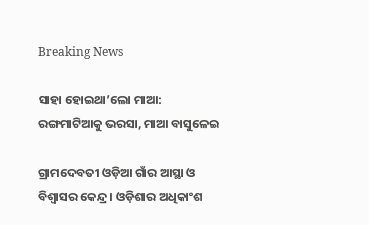Breaking News

ସାହା ହୋଇଥା’ଲୋ ମାଆ: ରଙ୍ଗମାଟିଆକୁ ଭରସା, ମାଆ ବାସୁଳେଇ

ଗ୍ରାମଦେବତୀ ଓଡ଼ିଆ ଗାଁର ଆସ୍ଥା ଓ ବିଶ୍ବାସର କେନ୍ଦ୍ର। ଓଡ଼ିଶାର ଅଧିକାଂଶ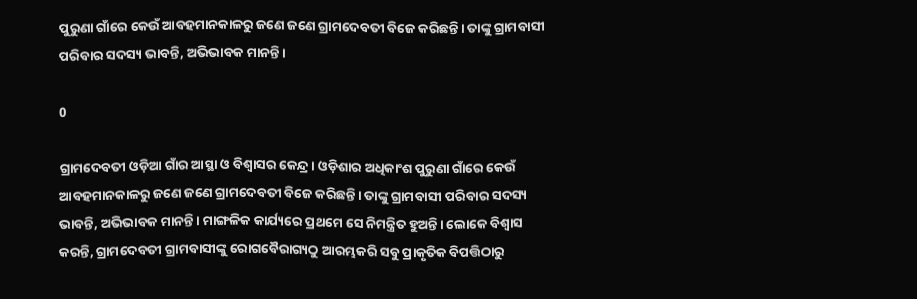ପୁରୁଣା ଗାଁରେ କେଉଁ ଆବହମାନକାଳରୁ ଜଣେ ଜଣେ ଗ୍ରାମଦେବତୀ ବିଜେ କରିଛନ୍ତି। ତାଙ୍କୁ ଗ୍ରାମବାସୀ ପରିବାର ସଦସ୍ୟ ଭାବନ୍ତି, ଅଭିଭାବକ ମାନନ୍ତି।

0

ଗ୍ରାମଦେବତୀ ଓଡ଼ିଆ ଗାଁର ଆସ୍ଥା ଓ ବିଶ୍ବାସର କେନ୍ଦ୍ର। ଓଡ଼ିଶାର ଅଧିକାଂଶ ପୁରୁଣା ଗାଁରେ କେଉଁ ଆବହମାନକାଳରୁ ଜଣେ ଜଣେ ଗ୍ରାମଦେବତୀ ବିଜେ କରିଛନ୍ତି। ତାଙ୍କୁ ଗ୍ରାମବାସୀ ପରିବାର ସଦସ୍ୟ ଭାବନ୍ତି, ଅଭିଭାବକ ମାନନ୍ତି। ମାଙ୍ଗଳିକ କାର୍ଯ୍ୟରେ ପ୍ରଥମେ ସେ ନିମନ୍ତ୍ରିତ ହୁଅନ୍ତି। ଲୋକେ ବିଶ୍ବାସ କରନ୍ତି, ଗ୍ରାମଦେବତୀ ଗ୍ରାମବାସୀଙ୍କୁ ରୋଗବୈରାଗ୍ୟଠୁ ଆରମ୍ଭକରି ସବୁ ପ୍ର‌ାକୃତିକ ବିପତ୍ତିଠାରୁ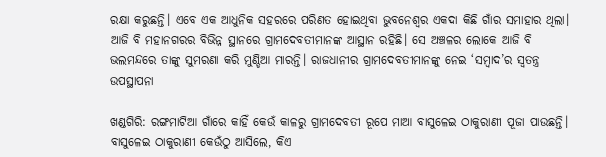ରକ୍ଷା କରୁଛନ୍ତି। ଏବେ ଏକ ଆଧୁନିକ ସହରରେ ପରିଣତ ହୋଇଥିବା ଭୁବନେଶ୍ବର ଏକଦା କିଛି ଗାଁର ସମାହାର ଥିଲା। ଆଜି ବି ମହାନଗରର ବିଭିନ୍ନ ସ୍ଥାନରେ ଗ୍ରାମଦେବତୀମାନଙ୍କ ଆସ୍ଥାନ ରହିଛି। ସେ ଅଞ୍ଚଳର ଲୋକେ ଆଜି ବି ଭଲମନ୍ଦରେ ତାଙ୍କୁ ସୁମରଣା କରି ମୁଣ୍ଡିଆ ମାରନ୍ତି। ରାଜଧାନୀର ଗ୍ରାମଦେବତୀମାନଙ୍କୁ ନେଇ ‘ସମ୍ବାଦ’ର ସ୍ବତନ୍ତ୍ର ଉପସ୍ଥାପନା

ଖଣ୍ଡଗିରି: ରଙ୍ଗମାଟିଆ ଗାଁରେ କାହିଁ କେଉଁ କାଳରୁ ଗ୍ରାମଦେବତୀ ରୂପେ ମାଆ ବାସୁଳେଇ ଠାକୁରାଣୀ ପୂଜା ପାଉଛନ୍ତି। ବାସୁଳେଇ ଠାକୁରାଣୀ କେଉଁଠୁ ଆସିଲେ, କିଏ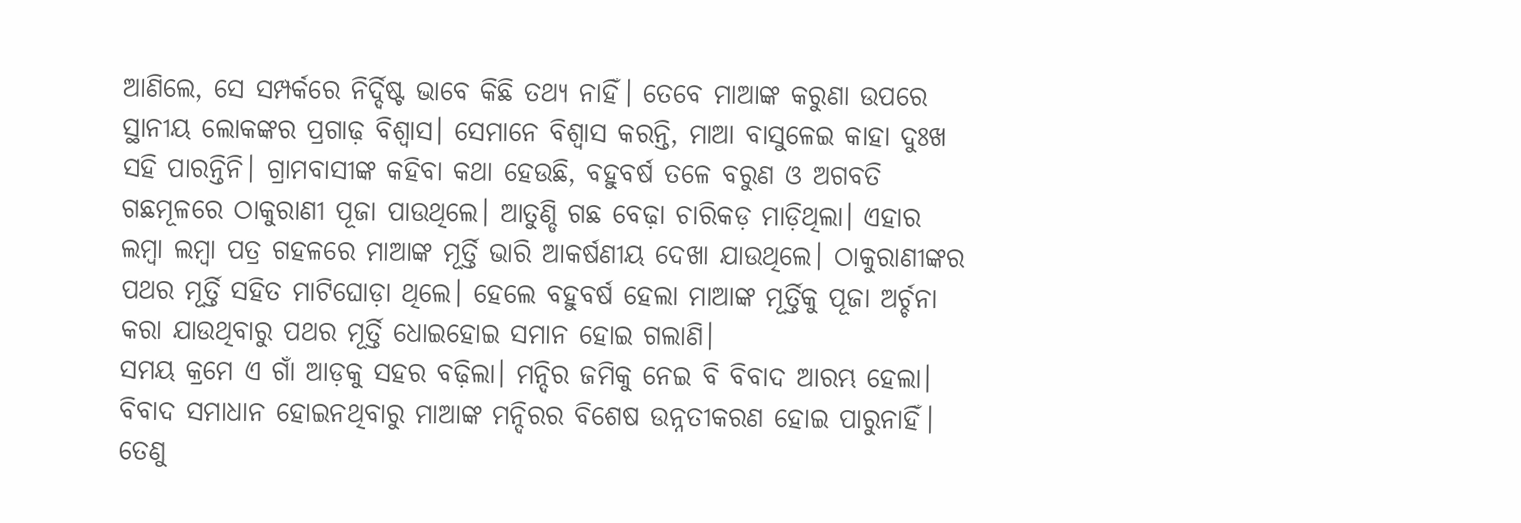ଆଣିଲେ, ସେ ସମ୍ପର୍କରେ ନିର୍ଦ୍ଦିଷ୍ଟ ଭାବେ କିଛି ତଥ୍ୟ ନାହିଁ। ତେବେ ମାଆଙ୍କ କରୁଣା ଉପରେ ସ୍ଥାନୀୟ ଲୋକଙ୍କର ପ୍ରଗାଢ଼ ବିଶ୍ବାସ। ସେମାନେ ବିଶ୍ବାସ କରନ୍ତି, ମାଆ ବାସୁଳେଇ କାହା ଦୁଃଖ ସହି ପାରନ୍ତିନି। ଗ୍ରାମବାସୀଙ୍କ କହିବା କଥା ହେଉଛି, ବହୁବର୍ଷ ତଳେ ବରୁଣ ଓ ଅଗବତି ଗଛମୂଳରେ ଠାକୁରାଣୀ ପୂଜା ପାଉଥିଲେ। ଆତୁଣ୍ଡି ଗଛ ବେଢ଼ା ଚାରିକଡ଼ ମାଡ଼ିଥିଲା। ଏହାର ଲମ୍ବା ଲମ୍ବା ପତ୍ର ଗହଳରେ ମାଆଙ୍କ ମୂର୍ତ୍ତି ଭାରି ଆକର୍ଷଣୀୟ ଦେଖା ଯାଉଥିଲେ। ଠାକୁରାଣୀଙ୍କର ପଥର ମୂର୍ତ୍ତି ସହିତ ମାଟିଘୋଡ଼ା ଥିଲେ। ହେଲେ ବହୁବର୍ଷ ହେଲା ମାଆଙ୍କ ମୂର୍ତ୍ତିକୁ ପୂଜା ଅର୍ଚ୍ଚନା କରା ଯାଉଥିବାରୁ ପଥର ମୂର୍ତ୍ତି ଧୋଇହୋଇ ସମାନ ହୋଇ ଗଲାଣି।
ସମୟ କ୍ରମେ ଏ ଗାଁ ଆଡ଼କୁ ସହର ବଢ଼ିଲା। ମନ୍ଦିର ଜମିକୁ ନେଇ ବି ବିବାଦ ଆରମ୍ଭ ହେଲା। ବିବାଦ ସମାଧାନ ହୋଇନଥିବାରୁ ମାଆଙ୍କ ମନ୍ଦିରର ବିଶେଷ ଉନ୍ନତୀକରଣ ହୋଇ ପାରୁନାହିଁ। ତେଣୁ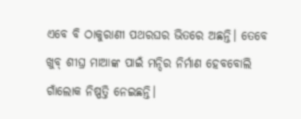ଏବେ ବି ଠାକୁରାଣୀ ପଥରଘର ଭିତରେ ଅଛନ୍ତି। ତେବେ ଖୁବ୍ ଶୀଘ୍ର ମାଆଙ୍କ ପାଇଁ ମନ୍ଦିର ନିର୍ମାଣ ହେବବୋଲି ଗାଁଲୋକ ନିଷ୍ପତ୍ତି ନେଇଛନ୍ତି।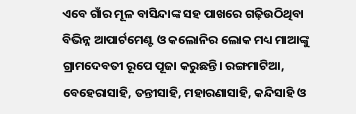ଏବେ ଗାଁର ମୂଳ ବାସିନ୍ଦାଙ୍କ ସହ ପାଖରେ ଗଢ଼ିଉଠିଥିବା ବିଭିନ୍ନ ଆପାର୍ଟମେଣ୍ଟ ଓ କଲୋନିର ଲୋକ ମଧ୍ୟ ମାଆଙ୍କୁ ଗ୍ରାମଦେବତୀ ରୂପେ ପୂଜା କରୁଛନ୍ତି। ରଙ୍ଗମାଟିଆ, ବେହେରାସାହି, ତନ୍ତୀସାହି, ମହାରଣାସାହି, କନ୍ଦିସାହି ଓ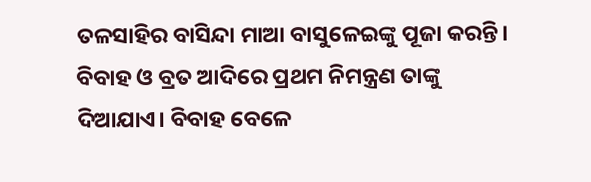ତଳସାହିର ବାସିନ୍ଦା ମାଆ ବାସୁଳେଇଙ୍କୁ ପୂଜା କରନ୍ତି। ବିବାହ ଓ ବ୍ରତ ଆଦିରେ ପ୍ରଥମ ନିମନ୍ତ୍ରଣ ତାଙ୍କୁ ଦିଆଯାଏ। ବିବାହ ବେଳେ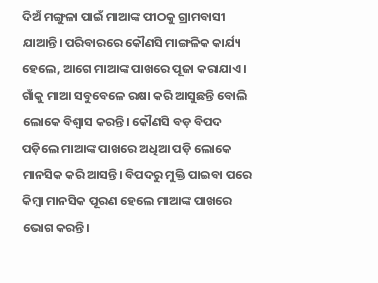ଦିଅଁ ମଙ୍ଗୁଳା ପାଇଁ ମାଆଙ୍କ ପୀଠକୁ ଗ୍ରାମବାସୀ ଯାଆନ୍ତି। ପରିବାରରେ କୌଣସି ମାଙ୍ଗଳିକ କାର୍ଯ୍ୟ ହେଲେ, ଆଗେ ମାଆଙ୍କ ପାଖରେ ପୂଜା କରାଯା‌ଏ। ଗାଁକୁ ମାଆ ସବୁବେଳେ ରକ୍ଷା କରି ଆସୁଛନ୍ତି ବୋଲି ଲୋକେ ବିଶ୍ବାସ କରନ୍ତି। କୌଣସି ବଡ଼ ବିପଦ ପଡ଼ିଲେ ମାଆଙ୍କ ପାଖରେ ଅଧିଆ ପଡ଼ି ଲୋକେ ମାନସିକ କରି ଆସନ୍ତି। ବିପଦରୁ ମୁକ୍ତି ପାଇବା ପରେ କିମ୍ବା ମାନସିକ ପୂରଣ ହେଲେ ମାଆଙ୍କ ପାଖରେ ଭୋଗ କରନ୍ତି।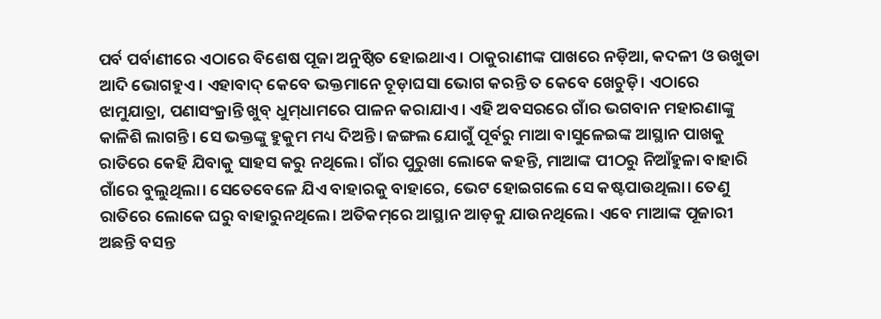ପର୍ବ ପର୍ବାଣୀରେ ଏଠାରେ ବିଶେଷ ପୂଜା ଅନୁଷ୍ଠିତ ହୋଇଥାଏ। ଠାକୁରାଣୀଙ୍କ ପାଖରେ ନଡ଼ିଆ, କଦଳୀ ଓ ଉଖୁଡା ଆଦି ଭୋଗ‌ହୁଏ। ଏହାବାଦ୍‌ କେବେ ଭକ୍ତମାନେ ଚୂଡ଼ାଘସା ଭୋଗ କରନ୍ତି ତ କେବେ ଖେଚୁଡ଼ି। ଏଠାରେ ଝାମୁଯାତ୍ରା, ପଣାସଂକ୍ରା‌ନ୍ତି ଖୁବ୍ ଧୁମ୍‌ଧାମରେ ପାଳନ କରାଯାଏ। ଏହି ଅବସରରେ ଗାଁର ଭଗବାନ ମହାରଣାଙ୍କୁ କାଳିଶି ଲାଗନ୍ତି। ସେ ଭକ୍ତଙ୍କୁ ହୁକୁମ ମଧ୍ୟ ଦିଅନ୍ତି। ଜଙ୍ଗଲ ଯୋଗୁଁ ପୂର୍ବରୁ ମାଆ ବାସୁଳେଇଙ୍କ ଆସ୍ଥାନ ପାଖକୁ ରାତିରେ କେହି ଯିବାକୁ ସାହସ କରୁ ନଥିଲେ। ଗାଁର ପୁରୁଖା ଲୋକେ କହନ୍ତି, ମାଆଙ୍କ ପୀଠରୁ ନିଆଁହୁଳା ବାହାରି ଗାଁରେ ବୁଲୁଥିଲା। ସେତେବେଳେ ଯିଏ ବାହାରକୁ ବାହାରେ, ଭେଟ ହୋଇଗଲେ ସେ କଷ୍ଟପାଉଥିଲା। ତେଣୁ ରାତିରେ ଲୋକେ ଘରୁ ବାହାରୁନଥିଲେ। ଅତିକମ୍‌ରେ ଆସ୍ଥାନ ଆଡ଼କୁ ଯାଉନଥିଲେ। ଏବେ ମାଆଙ୍କ ପୂଜାରୀ ଅଛନ୍ତି ବସନ୍ତ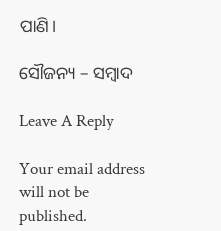ପାଣି।

ସୌଜନ୍ୟ – ସମ୍ବାଦ

Leave A Reply

Your email address will not be published.